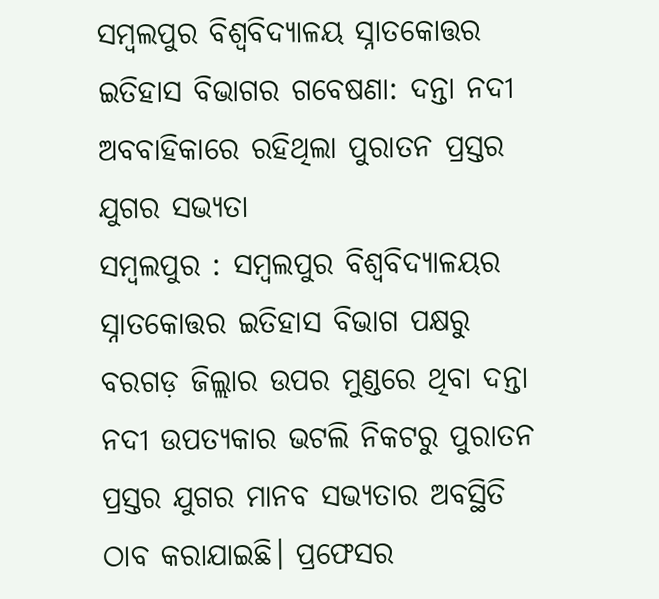ସମ୍ବଲପୁର ବିଶ୍ୱବିଦ୍ୟାଳୟ ସ୍ନାତକୋତ୍ତର ଇତିହାସ ବିଭାଗର ଗବେଷଣା: ଦନ୍ତା ନଦୀ ଅବବାହିକାରେ ରହିଥିଲା ପୁରାତନ ପ୍ରସ୍ତର ଯୁଗର ସଭ୍ୟତା
ସମ୍ବଲପୁର : ସମ୍ବଲପୁର ବିଶ୍ୱବିଦ୍ୟାଳୟର ସ୍ନାତକୋତ୍ତର ଇତିହାସ ବିଭାଗ ପକ୍ଷରୁ ବରଗଡ଼ ଜିଲ୍ଲାର ଉପର ମୁଣ୍ଡରେ ଥିବା ଦନ୍ତା ନଦୀ ଉପତ୍ୟକାର ଭଟଲି ନିକଟରୁ ପୁରାତନ ପ୍ରସ୍ତର ଯୁଗର ମାନବ ସଭ୍ୟତାର ଅବସ୍ଥିତି ଠାବ କରାଯାଇଛି। ପ୍ରଫେସର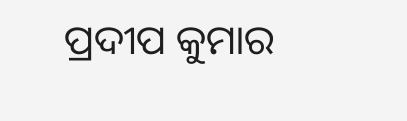ପ୍ରଦୀପ କୁମାର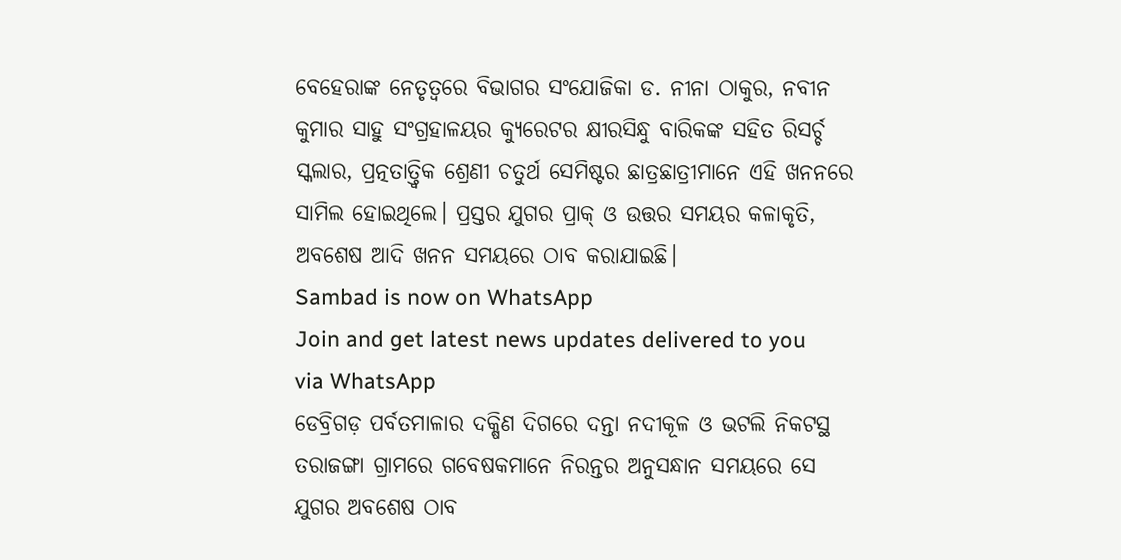ବେହେରାଙ୍କ ନେତୃତ୍ୱରେ ବିଭାଗର ସଂଯୋଜିକା ଡ. ନୀନା ଠାକୁର, ନବୀନ କୁମାର ସାହୁ ସଂଗ୍ରହାଳୟର କ୍ୟୁରେଟର କ୍ଷୀରସିନ୍ଧୁ ବାରିକଙ୍କ ସହିତ ରିସର୍ଚ୍ଚ ସ୍କଲାର, ପ୍ରତ୍ନତାତ୍ତ୍ୱିକ ଶ୍ରେଣୀ ଚତୁର୍ଥ ସେମିଷ୍ଟର ଛାତ୍ରଛାତ୍ରୀମାନେ ଏହି ଖନନରେ ସାମିଲ ହୋଇଥିଲେ। ପ୍ରସ୍ତର ଯୁଗର ପ୍ରାକ୍ ଓ ଉତ୍ତର ସମୟର କଳାକୃତି, ଅବଶେଷ ଆଦି ଖନନ ସମୟରେ ଠାବ କରାଯାଇଛି।
Sambad is now on WhatsApp
Join and get latest news updates delivered to you via WhatsApp
ଡେବ୍ରିଗଡ଼ ପର୍ବତମାଳାର ଦକ୍ଷିଣ ଦିଗରେ ଦନ୍ତା ନଦୀକୂଳ ଓ ଭଟଲି ନିକଟସ୍ଥ ତରାଜଙ୍ଗା ଗ୍ରାମରେ ଗବେଷକମାନେ ନିରନ୍ତର ଅନୁସନ୍ଧାନ ସମୟରେ ସେ ଯୁଗର ଅବଶେଷ ଠାବ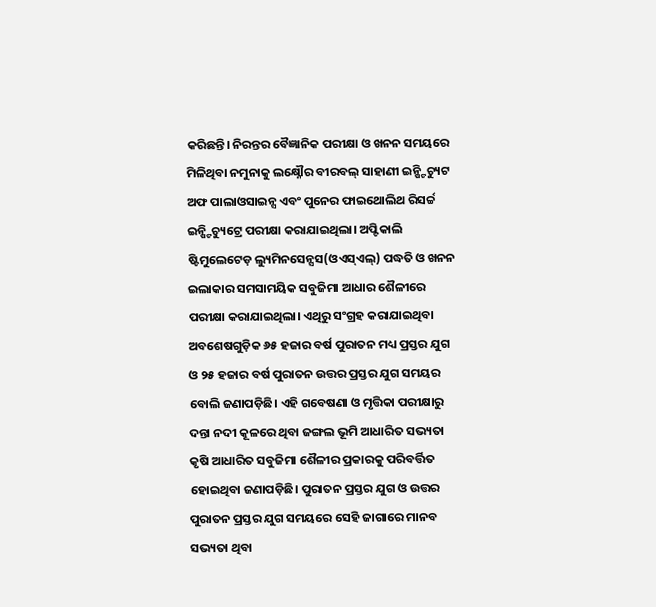କରିଛନ୍ତି। ନିରନ୍ତର ବୈଜ୍ଞାନିକ ପରୀକ୍ଷା ଓ ଖନନ ସମୟରେ ମିଳିଥିବା ନମୁନାକୁ ଲକ୍ଷ୍ନୌର ବୀରବଲ୍ ସାହାଣୀ ଇନ୍ଷ୍ଟିଚ୍ୟୁଟ ଅଫ ପାଲାଓସାଇନ୍ସ ଏବଂ ପୁନେର ଫାଇଥୋଲିଥ ରିସର୍ଚ୍ଚ ଇନ୍ଷ୍ଟିଚ୍ୟୁଟ୍ରେ ପରୀକ୍ଷା କରାଯାଇଥିଲା। ଅପ୍ଟିକାଲି ଷ୍ଟିମୁଲେଟେଡ଼ ଲ୍ୟୁମିନସେନ୍ସସ(ଓଏସ୍ଏଲ୍) ପଦ୍ଧତି ଓ ଖନନ ଇଲାକାର ସମସାମୟିକ ସବୁଜିମା ଆଧାର ଶୈଳୀରେ ପରୀକ୍ଷା କରାଯାଇଥିଲା। ଏଥିରୁ ସଂଗ୍ରହ କରାଯାଇଥିବା ଅବଶେଷଗୁଡ଼ିକ ୬୫ ହଜାର ବର୍ଷ ପୁରାତନ ମଧ୍ୟ ପ୍ରସ୍ତର ଯୁଗ ଓ ୨୫ ହଜାର ବର୍ଷ ପୁରାତନ ଉତ୍ତର ପ୍ରସ୍ତର ଯୁଗ ସମୟର ବୋଲି ଜଣାପଡ଼ିଛି। ଏହି ଗବେଷଣା ଓ ମୃତ୍ତିକା ପରୀକ୍ଷାରୁ ଦନ୍ତା ନଦୀ କୂଳରେ ଥିବା ଜଙ୍ଗଲ ଭୂମି ଆଧାରିତ ସଭ୍ୟତା କୃଷି ଆଧାରିତ ସବୁଜିମା ଶୈଳୀର ପ୍ରକାରକୁ ପରିବର୍ତ୍ତିତ ହୋଇଥିବା ଜଣାପଡ଼ିଛି। ପୁରାତନ ପ୍ରସ୍ତର ଯୁଗ ଓ ଉତ୍ତର ପୁରାତନ ପ୍ରସ୍ତର ଯୁଗ ସମୟରେ ସେହି ଜାଗାରେ ମାନବ ସଭ୍ୟତା ଥିବା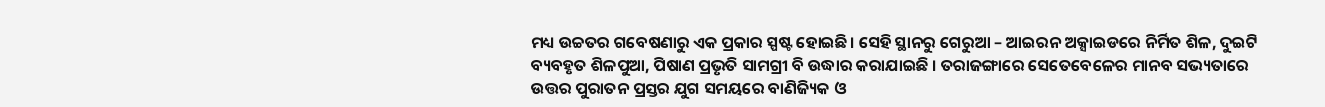ମଧ୍ୟ ଉଚ୍ଚତର ଗବେଷଣାରୁ ଏକ ପ୍ରକାର ସ୍ପଷ୍ଟ ହୋଇଛି। ସେହି ସ୍ଥାନରୁ ଗେରୁଆ – ଆଇରନ ଅକ୍ସାଇଡରେ ନିର୍ମିତ ଶିଳ, ଦୁଇଟି ବ୍ୟବହୃତ ଶିଳପୁଆ, ପିଷାଣ ପ୍ରଭୃତି ସାମଗ୍ରୀ ବି ଉଦ୍ଧାର କରାଯାଇଛି । ତରାଜଙ୍ଗାରେ ସେତେବେଳେର ମାନବ ସଭ୍ୟତାରେ ଉତ୍ତର ପୁରାତନ ପ୍ରସ୍ତର ଯୁଗ ସମୟରେ ବାଣିଜ୍ୟିକ ଓ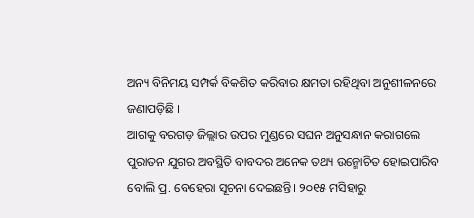ଅନ୍ୟ ବିନିମୟ ସମ୍ପର୍କ ବିକଶିତ କରିବାର କ୍ଷମତା ରହିଥିବା ଅନୁଶୀଳନରେ ଜଣାପଡ଼ିଛି ।
ଆଗକୁ ବରଗଡ଼ ଜିଲ୍ଲାର ଉପର ମୁଣ୍ଡରେ ସଘନ ଅନୁସନ୍ଧାନ କରାଗଲେ ପୁରାତନ ଯୁଗର ଅବସ୍ଥିତି ବାବଦର ଅନେକ ତଥ୍ୟ ଉନ୍ମୋଚିତ ହୋଇପାରିବ ବୋଲି ପ୍ର. ବେହେରା ସୂଚନା ଦେଇଛନ୍ତି। ୨୦୧୫ ମସିହାରୁ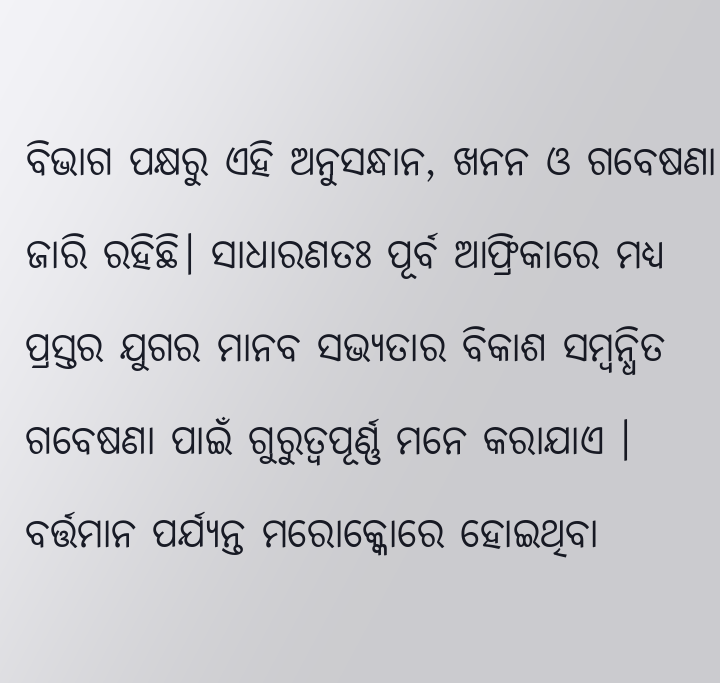ବିଭାଗ ପକ୍ଷରୁ ଏହି ଅନୁସନ୍ଧାନ, ଖନନ ଓ ଗବେଷଣା ଜାରି ରହିଛି। ସାଧାରଣତଃ ପୂର୍ବ ଆଫ୍ରିକାରେ ମଧ୍ୟ ପ୍ରସ୍ତର ଯୁଗର ମାନବ ସଭ୍ୟତାର ବିକାଶ ସମ୍ବନ୍ଧିତ ଗବେଷଣା ପାଇଁ ଗୁରୁତ୍ୱପୂର୍ଣ୍ଣ ମନେ କରାଯାଏ ।
ବର୍ତ୍ତମାନ ପର୍ଯ୍ୟନ୍ତ ମରୋକ୍କୋରେ ହୋଇଥିବା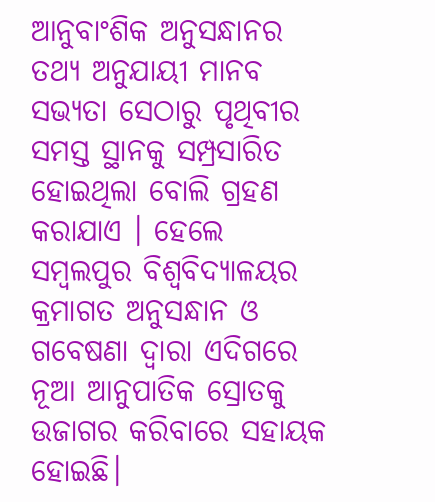ଆନୁବାଂଶିକ ଅନୁସନ୍ଧାନର ତଥ୍ୟ ଅନୁଯାୟୀ ମାନବ ସଭ୍ୟତା ସେଠାରୁ ପୃଥିବୀର ସମସ୍ତ ସ୍ଥାନକୁ ସମ୍ପ୍ରସାରିତ ହୋଇଥିଲା ବୋଲି ଗ୍ରହଣ କରାଯାଏ । ହେଲେ ସମ୍ବଲପୁର ବିଶ୍ୱବିଦ୍ୟାଳୟର କ୍ରମାଗତ ଅନୁସନ୍ଧାନ ଓ ଗବେଷଣା ଦ୍ୱାରା ଏଦିଗରେ ନୂଆ ଆନୁପାତିକ ସ୍ରୋତକୁ ଉଜାଗର କରିବାରେ ସହାୟକ ହୋଇଛି।